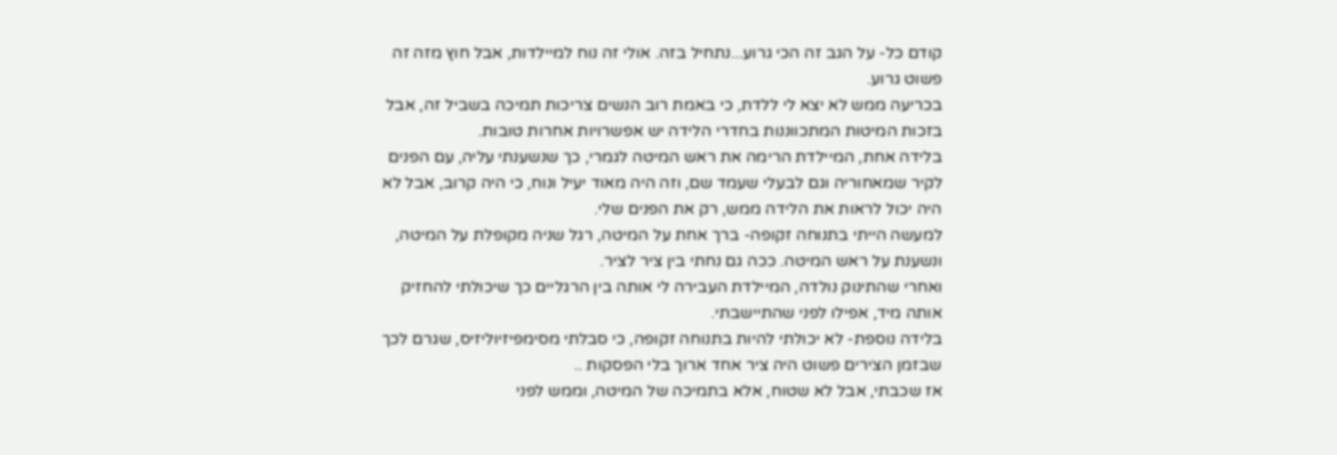קודם כל- על הגב זה הכי גרוע...נתחיל בזה. אולי זה נוח למיילדות, אבל חוץ מזה זה פשוט גרוע.
בכריעה ממש לא יצא לי ללדת, כי באמת רוב הנשים צריכות תמיכה בשביל זה, אבל בזכות המיטות המתכווננות בחדרי הלידה יש אפשרויות אחרות טובות.
בלידה אחת, המיילדת הרימה את ראש המיטה לגמרי, כך שנשענתי עליה, עם הפנים לקיר שמאחוריה וגם לבעלי שעמד שם, וזה היה מאוד יעיל ונוח, כי היה קרוב, אבל לא היה יכול לראות את הלידה ממש, רק את הפנים שלי.
למעשה הייתי בתנוחה זקופה- ברך אחת על המיטה, רגל שניה מקופלת על המיטה, ונשענת על ראש המיטה. ככה גם נחתי בין ציר לציר.
ואחרי שהתינוק נולדה, המיילדת העבירה לי אותה בין הרגליים כך שיכולתי להחזיק אותה מיד, אפילו לפני שהתיישבתי.
בלידה נוספת- לא יכולתי להיות בתנוחה זקופה, כי סבלתי מסימפיזיוליזיס, שגרם לכך שבזמן הצירים פשוט היה ציר אחד ארוך בלי הפסקות ..
אז שכבתי, אבל לא שטוח, אלא בתמיכה של המיטה, וממש לפני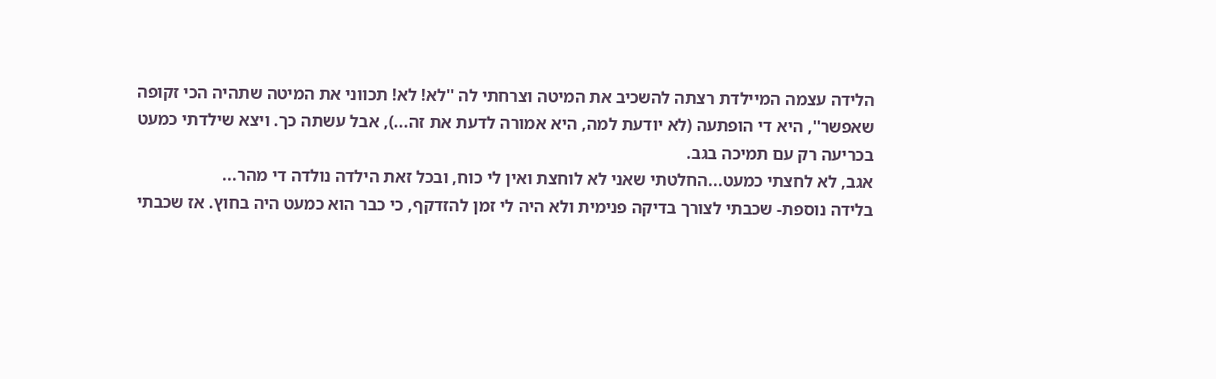הלידה עצמה המיילדת רצתה להשכיב את המיטה וצרחתי לה ''לא! לא! תכווני את המיטה שתהיה הכי זקופה שאפשר'', היא די הופתעה (לא יודעת למה, היא אמורה לדעת את זה...), אבל עשתה כך. ויצא שילדתי כמעט בכריעה רק עם תמיכה בגב.
אגב, לא לחצתי כמעט...החלטתי שאני לא לוחצת ואין לי כוח, ובכל זאת הילדה נולדה די מהר...
בלידה נוספת- שכבתי לצורך בדיקה פנימית ולא היה לי זמן להזדקף, כי כבר הוא כמעט היה בחוץ. אז שכבתי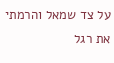על צד שמאל והרמתי את רגל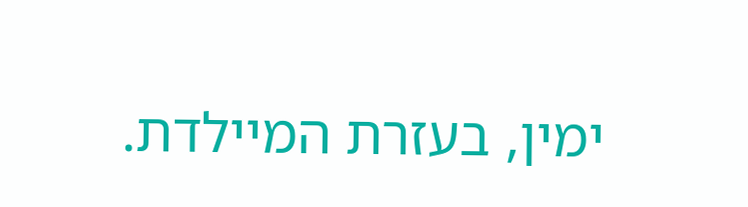ימין, בעזרת המיילדת.